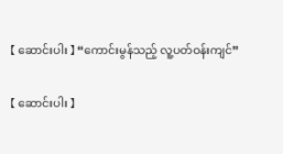【 ဆောင်းပါး 】 “ကောင်းမွန်သည့် လူ့ပတ်ဝန်းကျင်”

【 ဆောင်းပါး 】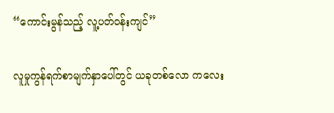“ကောင်းမွန်သည့် လူ့ပတ်ဝန်းကျင်”

လူမှုကွန်ရက်စာမျက်နှာပေါ်တွင် ယခုတစ်လော ကလေး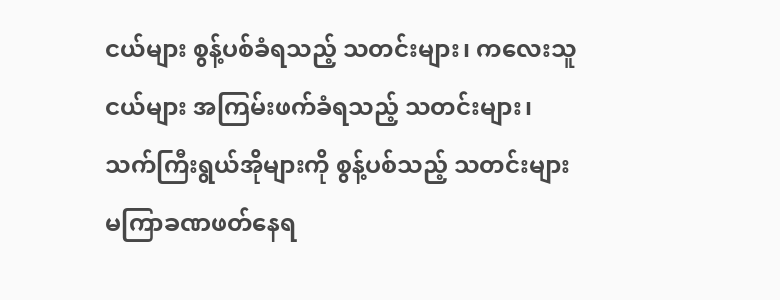ငယ်များ စွန့်ပစ်ခံရသည့် သတင်းများ၊ ကလေးသူငယ်များ အကြမ်းဖက်ခံရသည့် သတင်းများ၊ သက်ကြီးရွယ်အိုများကို စွန့်ပစ်သည့် သတင်းများ မကြာခဏဖတ်နေရ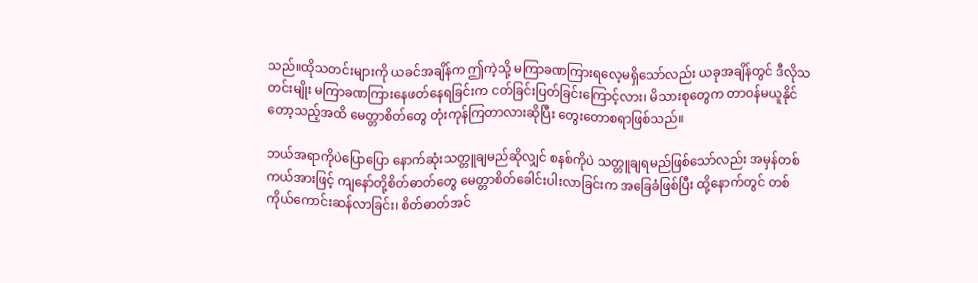သည်။ထိုသတင်းများကို ယခင်အချိန်က ဤကဲ့သို့ မကြာခဏကြားရလေ့မရှိသော်လည်း ယခုအချိန်တွင် ဒီလိုသတင်းမျိုး မကြာခဏကြားနေဖတ်နေရခြင်းက ငတ်ခြင်းပြတ်ခြင်းကြောင့်လား၊ မိသားစုတွေက တာဝန်မယူနိုင်တော့သည့်အထိ မေတ္တာစိတ်တွေ တုံးကုန်ကြတာလားဆိုပြီး တွေးတောစရာဖြစ်သည်။

ဘယ်အရာကိုပဲပြောပြော နောက်ဆုံးသတ္တူချမည်ဆိုလျှင် စနစ်ကိုပဲ သတ္တူချရမည်ဖြစ်သော်လည်း အမှန်တစ်ကယ်အားဖြင့် ကျနော်တို့စိတ်ဓာတ်တွေ မေတ္တာစိတ်ခေါင်းပါးလာခြင်းက အခြေခံဖြစ်ပြီး ထို့နောက်တွင် တစ်ကိုယ်ကောင်းဆန်လာခြင်း၊ စိတ်ဓာတ်အင်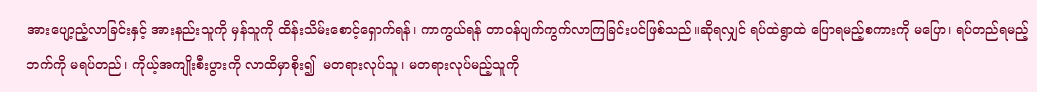အားပျော့ညံ့လာခြင်းနှင့် အားနည်းသူကို မှန်သူကို ထိန်းသိမ်းစောင့်ရှောက်ရန်၊ ကာကွယ်ရန် တာဝန်ပျက်ကွက်လာကြခြင်းပင်ဖြစ်သည်။ဆိုရလျှင် ရပ်ထဲရွာထဲ ပြောရမည့်စကားကို မပြော၊ ရပ်တည်ရမည့်ဘက်ကို မရပ်တည်၊ ကိုယ့်အကျိုးစီးပွားကို လာထိမှာစိုး၍  မတရားလုပ်သူ၊ မတရားလုပ်မည့်သူကို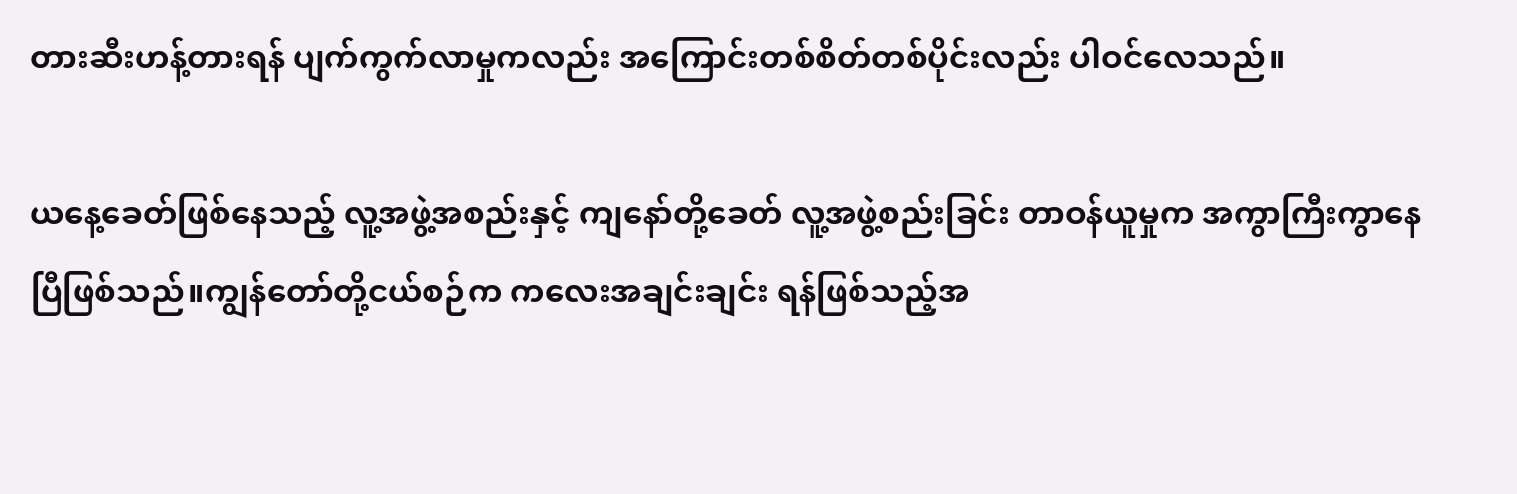တားဆီးဟန့်တားရန် ပျက်ကွက်လာမှုကလည်း အကြောင်းတစ်စိတ်တစ်ပိုင်းလည်း ပါဝင်လေသည်။

ယနေ့ခေတ်ဖြစ်နေသည့် လူ့အဖွဲ့အစည်းနှင့် ကျနော်တို့ခေတ် လူ့အဖွဲ့စည်းခြင်း တာဝန်ယူမှုက အကွာကြီးကွာနေပြီဖြစ်သည်။ကျွန်တော်တို့ငယ်စဉ်က ကလေးအချင်းချင်း ရန်ဖြစ်သည့်အ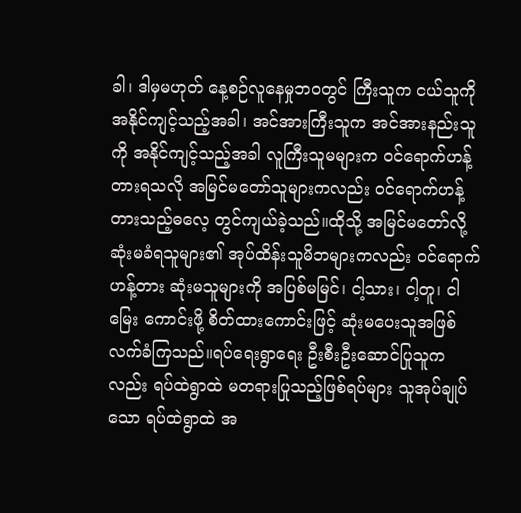ခါ၊ ဒါမှမဟုတ် နေ့စဉ်လူနေမှုဘဝတွင် ကြီးသူက ငယ်သူကို အနိုင်ကျင့်သည့်အခါ၊ အင်အားကြီးသူက အင်အားနည်းသူကို အနိုင်ကျင့်သည့်အခါ လူကြီးသူမများက ဝင်ရောက်ဟန့်တားရသလို အမြင်မတော်သူများကလည်း ဝင်ရောက်ဟန့်တားသည့်ဓလေ့ တွင်ကျယ်ခဲ့သည်။ထိုသို့ အမြင်မတော်လို့ ဆုံးမခံရသူများ၏ အုပ်ထိန်းသူမိဘများကလည်း ဝင်ရောက်ဟန့်တား ဆုံးမသူများကို အပြစ်မမြင်၊ ငါ့သား၊ ငါ့တူ၊ ငါမြေး ကောင်းဖို့ စိတ်ထားကောင်းဖြင့် ဆုံးမပေးသူအဖြစ် လက်ခံကြသည်။ရပ်ရေးရွာရေး ဦးစီးဦးဆောင်ပြုသူကလည်း ရပ်ထဲရွာထဲ မတရားပြုသည့်ဖြစ်ရပ်များ သူအုပ်ချုပ်သော ရပ်ထဲရွာထဲ အ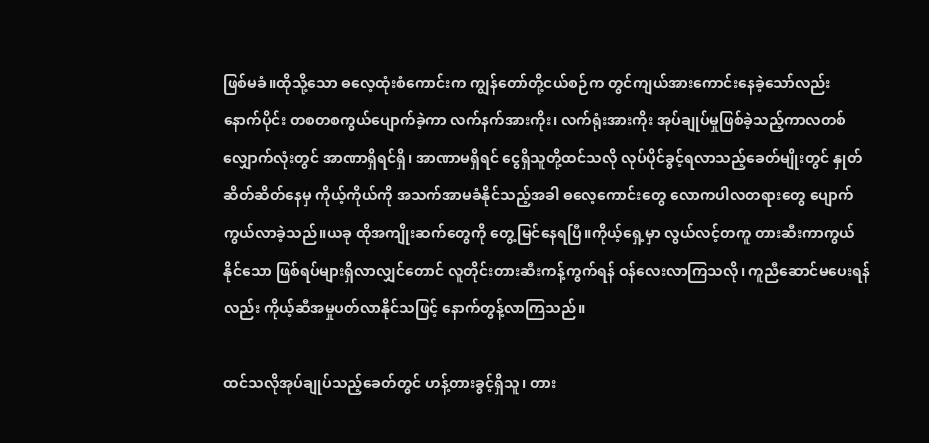ဖြစ်မခံ။ထိုသို့သော ဓလေ့ထုံးစံကောင်းက ကျွန်တော်တို့ငယ်စဉ်က တွင်ကျယ်အားကောင်းနေခဲ့သော်လည်း နောက်ပိုင်း တစတစကွယ်ပျောက်ခဲ့ကာ လက်နက်အားကိုး၊ လက်ရုံးအားကိုး အုပ်ချုပ်မှုဖြစ်ခဲ့သည့်ကာလတစ်လျှောက်လုံးတွင် အာဏာရှိရင်ရှိ၊ အာဏာမရှိရင် ငွေရှိသူတို့ထင်သလို လုပ်ပိုင်ခွင့်ရလာသည့်ခေတ်မျိုးတွင် နှုတ်ဆိတ်ဆိတ်နေမှ ကိုယ့်ကိုယ်ကို အသက်အာမခံနိုင်သည့်အခါ ဓလေ့ကောင်းတွေ လောကပါလတရားတွေ ပျောက်ကွယ်လာခဲ့သည်။ယခု ထိုအကျိုးဆက်တွေကို တွေ့မြင်နေရပြီ။ကိုယ့်ရှေ့မှာ လွယ်လင့်တကူ တားဆီးကာကွယ်နိုင်သော ဖြစ်ရပ်များရှိလာလျှင်တောင် လူတိုင်းတားဆီးကန့်ကွက်ရန် ဝန်လေးလာကြသလို၊ ကူညီဆောင်မပေးရန်လည်း ကိုယ့်ဆီအမှုပတ်လာနိုင်သဖြင့် နောက်တွန့်လာကြသည်။

ထင်သလိုအုပ်ချုပ်သည့်ခေတ်တွင် ဟန့်တားခွင့်ရှိသူ၊ တား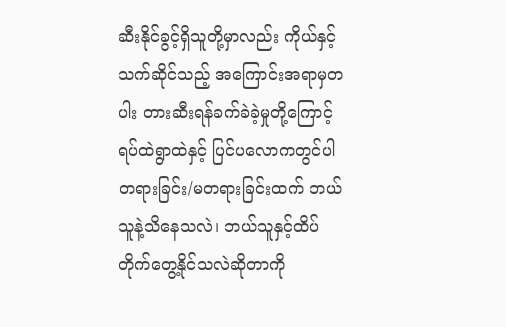ဆီးနိုင်ခွင့်ရှိသူတို့မှာလည်း ကိုယ်နှင့်သက်ဆိုင်သည့် အကြောင်းအရာမှတပါး တားဆီးရန်ခက်ခဲခဲ့မှုတို့ကြောင့် ရပ်ထဲရွာထဲနှင့် ပြင်ပလောကတွင်ပါ တရားခြင်း/မတရားခြင်းထက် ဘယ်သူနဲ့သိနေသလဲ၊ ဘယ်သူနှင့်ထိပ်တိုက်တွေ့နိုင်သလဲဆိုတာကို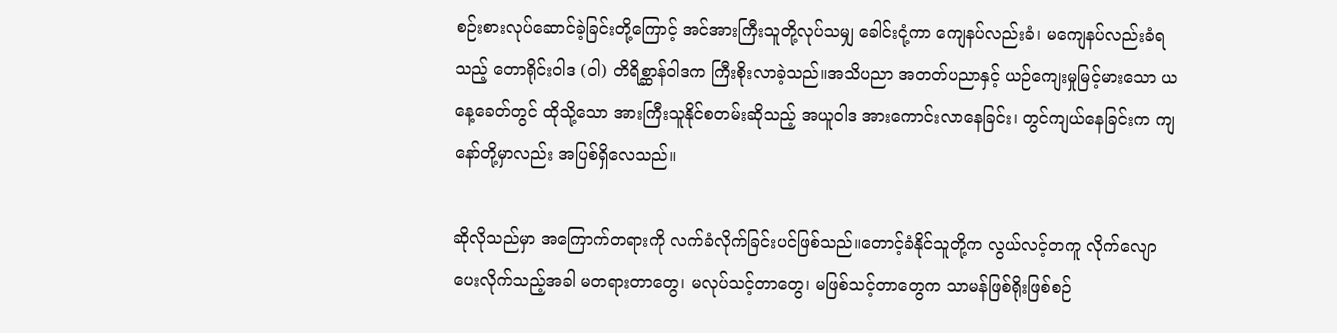စဉ်းစားလုပ်ဆောင်ခဲ့ခြင်းတို့ကြောင့် အင်အားကြီးသူတို့လုပ်သမျှ ခေါင်းငုံ့ကာ ကျေနပ်လည်းခံ၊ မကျေနပ်လည်းခံရသည့် တောရိုင်းဝါဒ (ဝါ) တိရိစ္ဆာန်ဝါဒက ကြီးစိုးလာခဲ့သည်။အသိပညာ အတတ်ပညာနှင့် ယဉ်ကျေးမှုမြင့်မားသော ယနေ့ခေတ်တွင် ထိုသို့သော အားကြီးသူနိုင်စတမ်းဆိုသည့် အယူဝါဒ အားကောင်းလာနေခြင်း၊ တွင်ကျယ်နေခြင်းက ကျနော်တို့မှာလည်း အပြစ်ရှိလေသည်။

ဆိုလိုသည်မှာ အကြောက်တရားကို လက်ခံလိုက်ခြင်းပင်ဖြစ်သည်။တောင့်ခံနိုင်သူတို့က လွယ်လင့်တကူ လိုက်လျောပေးလိုက်သည့်အခါ မတရားတာတွေ၊ မလုပ်သင့်တာတွေ၊ မဖြစ်သင့်တာတွေက သာမန်ဖြစ်ရိုးဖြစ်စဉ်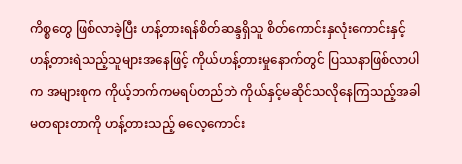ကိစ္စတွေ ဖြစ်လာခဲ့ပြီး ဟန့်တားရန်စိတ်ဆန္ဒရှိသူ စိတ်ကောင်းနှလုံးကောင်းနှင့် ဟန့်တားရဲသည့်သူများအနေဖြင့် ကိုယ်ဟန့်တားမှုနောက်တွင် ပြဿနာဖြစ်လာပါက အများစုက ကိုယ့်ဘက်ကမရပ်တည်ဘဲ ကိုယ်နှင့်မဆိုင်သလိုနေကြသည့်အခါ မတရားတာကို ဟန့်တားသည့် ဓလေ့ကောင်း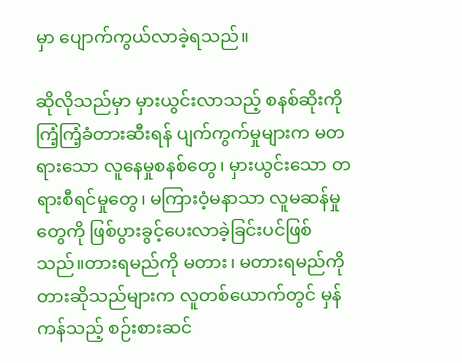မှာ ပျောက်ကွယ်လာခဲ့ရသည်။

ဆိုလိုသည်မှာ မှားယွင်းလာသည့် စနစ်ဆိုးကို ကြံ့ကြံ့ခံတားဆီးရန် ပျက်ကွက်မှုများက မတရားသော လူနေမှုစနစ်တွေ၊ မှားယွင်းသော တရားစီရင်မှုတွေ၊ မကြားဝံ့မနာသာ လူမဆန်မှုတွေကို ဖြစ်ပွားခွင့်ပေးလာခဲ့ခြင်းပင်ဖြစ်သည်။တားရမည်ကို မတား၊ မတားရမည်ကို တားဆိုသည်များက လူတစ်ယောက်တွင် မှန်ကန်သည့် စဉ်းစားဆင်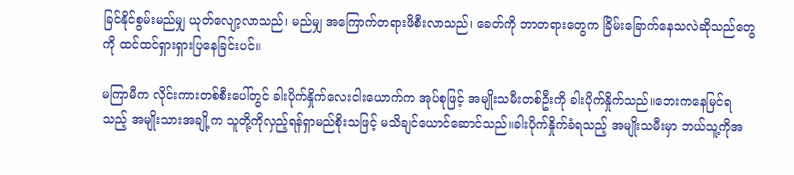ခြင်နိုင်စွမ်းမည်မျှ ယုတ်လျော့လာသည်၊ မည်မျှ အကြောက်တရားဖိစီးလာသည်၊ ခေတ်ကို ဘာတရားတွေက ခြိမ်းခြောက်နေသလဲဆိုသည်တွေကို ထင်ထင်ရှားရှားပြနေခြင်းပင်။

မကြာမီက လိုင်းကားတစ်စီးပေါ်တွင် ခါးပိုက်နှိုက်လေးငါးယောက်က အုပ်စုဖြင့် အမျိုးသမီးတစ်ဦးကို ခါးပိုက်နှိုက်သည်။ဘေးကနေမြင်ရသည့် အမျိုးသားအချို့က သူတို့ကိုလှည့်ရန်ရှာမည်စိုးသဖြင့် မသိချင်ယောင်ဆောင်သည်။ခါးပိုက်နှိုက်ခံရသည့် အမျိုးသမီးမှာ ဘယ်သူ့ကိုအ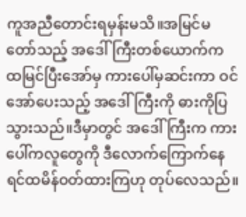ကူအညီတောင်းရမှန်းမသိ။အမြင်မတော်သည့် အဒေါ်ကြီးတစ်ယောက်က ထမြင်ပြီးအော်မှ ကားပေါ်မှဆင်းကာ ဝင်အော်ပေးသည့် အဒေါ်ကြီးကို ဓားကိုပြသွားသည်။ဒီမှာတွင် အဒေါ်ကြီးက ကားပေါ်ကလူတွေကို ဒီလောက်ကြောက်နေရင်ထမိန်ဝတ်ထားကြဟု တုပ်လေသည်။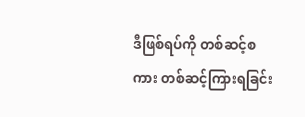ဒီဖြစ်ရပ်ကို တစ်ဆင့်စကား တစ်ဆင့်ကြားရခြင်း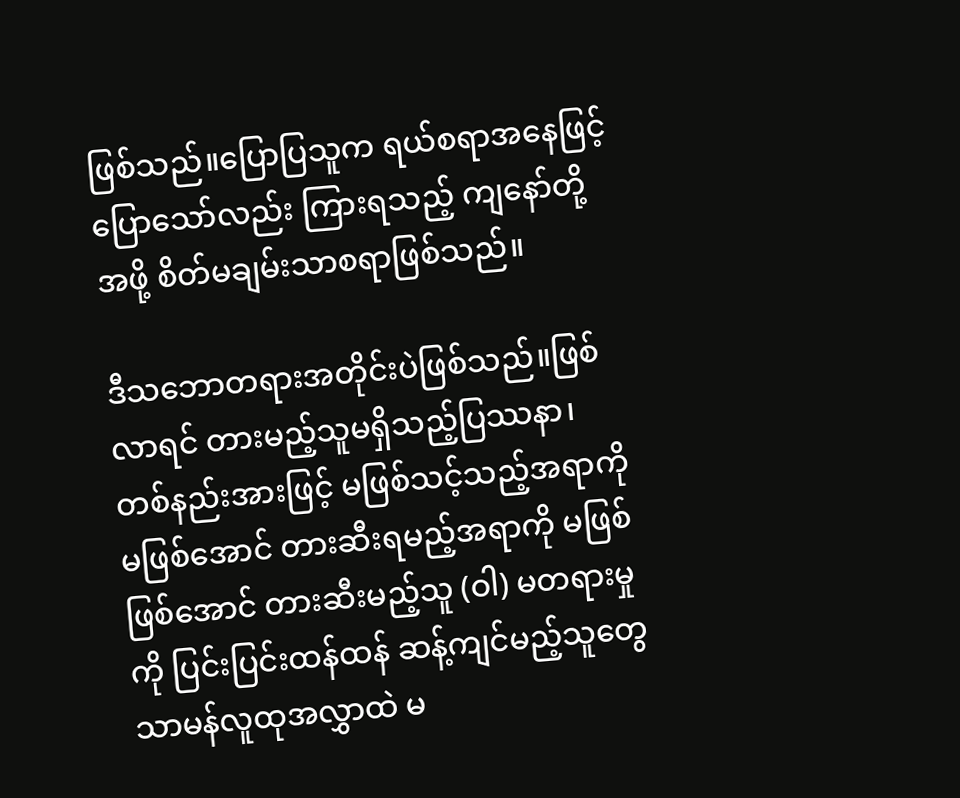ဖြစ်သည်။ပြောပြသူက ရယ်စရာအနေဖြင့်ပြောသော်လည်း ကြားရသည့် ကျနော်တို့အဖို့ စိတ်မချမ်းသာစရာဖြစ်သည်။

ဒီသဘောတရားအတိုင်းပဲဖြစ်သည်။ဖြစ်လာရင် တားမည့်သူမရှိသည့်ပြဿနာ၊ တစ်နည်းအားဖြင့် မဖြစ်သင့်သည့်အရာကို မဖြစ်အောင် တားဆီးရမည့်အရာကို မဖြစ်ဖြစ်အောင် တားဆီးမည့်သူ (ဝါ) မတရားမှုကို ပြင်းပြင်းထန်ထန် ဆန့်ကျင်မည့်သူတွေ သာမန်လူထုအလွှာထဲ မ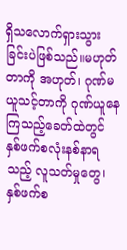ရှိသလောက်ရှားသွားခြင်းပဲဖြစ်သည်။မဟုတ်တာကို အဟုတ်၊ ဂုဏ်မယူသင့်တာကို ဂုဏ်ယူနေကြသည့်ခေတ်ထဲတွင် နှစ်ဖက်စလုံးနစ်နာရသည့် လူသတ်မှုတွေ၊ နှစ်ဖက်စ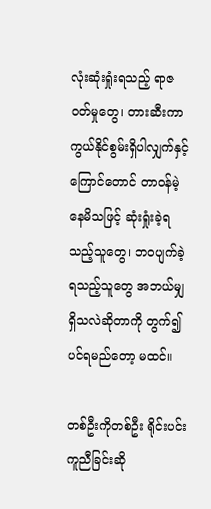လုံးဆုံးရှုံးရသည့် ရာဇဝတ်မှုတွေ၊ တားဆီးကာကွယ်နိုင်စွမ်းရှိပါလျှက်နှင့် ကြောင်တောင် တာဝန်မဲ့နေမိသဖြင့် ဆုံးရှုံးခဲ့ရသည့်သူတွေ၊ ဘဝပျက်ခဲ့ရသည့်သူတွေ အဘယ်မျှရှိသလဲဆိုတာကို တွက်၍ပင်ရမည်တော့ မထင်။

တစ်ဦးကိုတစ်ဦး ရိုင်းပင်းကူညီခြင်းဆို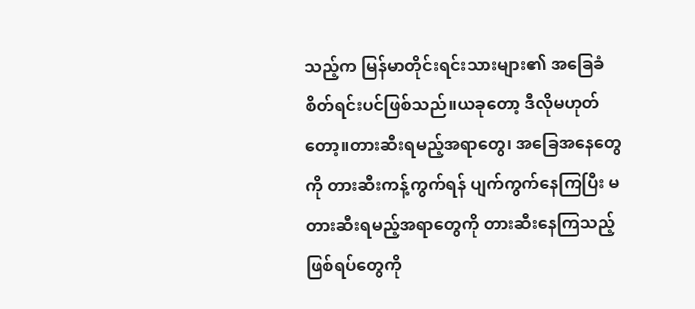သည့်က မြန်မာတိုင်းရင်းသားများ၏ အခြေခံစိတ်ရင်းပင်ဖြစ်သည်။ယခုတော့ ဒီလိုမဟုတ်တော့။တားဆီးရမည့်အရာတွေ၊ အခြေအနေတွေကို တားဆီးကန့်ကွက်ရန် ပျက်ကွက်နေကြပြီး မတားဆီးရမည့်အရာတွေကို တားဆီးနေကြသည့် ဖြစ်ရပ်တွေကို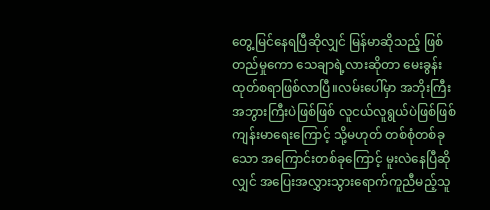တွေ့မြင်နေရပြီဆိုလျှင် မြန်မာဆိုသည့် ဖြစ်တည်မှုကော သေချာရဲ့လားဆိုတာ မေးခွန်းထုတ်စရာဖြစ်လာပြီ။လမ်းပေါ်မှာ အဘိုးကြီး အဘွားကြီးပဲဖြစ်ဖြစ် လူငယ်လူရွယ်ပဲဖြစ်ဖြစ် ကျန်းမာရေးကြောင့် သို့မဟုတ် တစ်စုံတစ်ခုသော အကြောင်းတစ်ခုကြောင့် မူးလဲနေပြီဆိုလျှင် အပြေးအလွှားသွားရောက်ကူညီမည့်သူ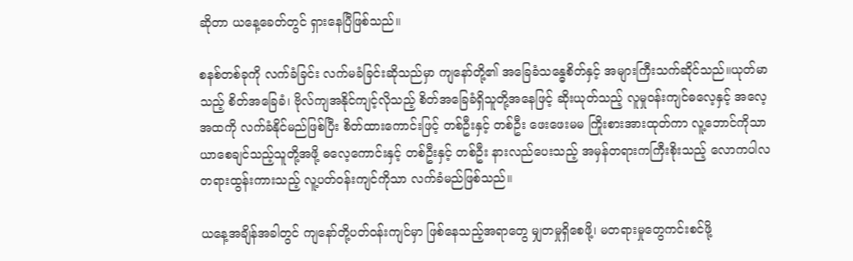ဆိုတာ ယနေ့ခေတ်တွင် ရှားနေပြီဖြစ်သည်။

စနစ်တစ်ခုကို လက်ခံခြင်း လက်မခံခြင်းဆိုသည်မှာ ကျနော်တို့၏ အခြေခံသန္ဓေစိတ်နှင့် အများကြီးသက်ဆိုင်သည်။ယုတ်မာသည့် စိတ်အခြေခံ၊ ဗိုလ်ကျအနိုင်ကျင့်လိုသည့် စိတ်အခြေခံရှိသူတို့အနေဖြင့် ဆိုးယုတ်သည့် လူမှုဝန်းကျင်ဓလေ့နှင့် အလေ့အထကို လက်ခံနိုင်မည်ဖြစ်ပြီး စိတ်ထားကောင်းဖြင့် တစ်ဦးနှင့် တစ်ဦး ဖေးဖေးမမ ကြိုးစားအားထုတ်ကာ လူ့ဘောင်ကိုသာယာစေချင်သည့်သူတို့အဖို့ ဓလေ့ကောင်းနှင့် တစ်ဦးနှင့်‌ တစ်ဦး နားလည်ပေးသည့် အမှန်တရားကကြီးစိုးသည့် လောကပါလတရားထွန်းကားသည့် လူ့ပတ်ဝန်းကျင်ကိုသာ လက်ခံမည်ဖြစ်သည်။

ယနေ့အချိန်အခါတွင် ကျနော်တို့ပတ်ဝန်းကျင်မှာ ဖြစ်နေသည့်အရာတွေ မျှတမှုရှိစေဖို့၊ မတရားမှုတွေကင်းစင်ဖို့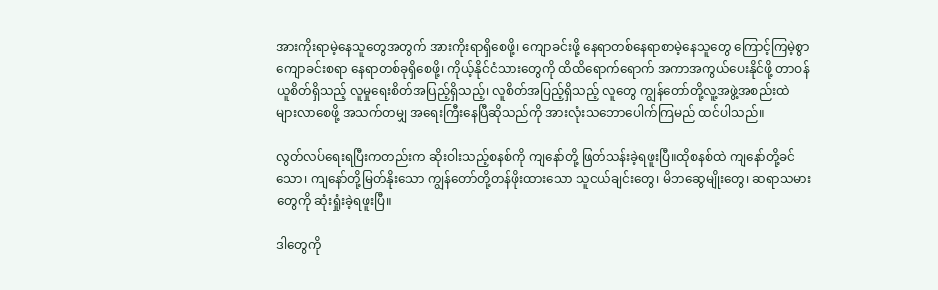အားကိုးရာမဲ့နေသူတွေအတွက် အားကိုးရာရှိစေဖို့၊ ကျောခင်းဖို့ နေရာတစ်နေရာစာမဲ့နေသူတွေ ကြောင့်ကြမဲ့စွာ ကျောခင်းစရာ နေရာတစ်ခုရှိစေဖို့၊ ကိုယ့်နိုင်ငံသားတွေကို ထိထိရောက်ရောက် အကာအကွယ်ပေးနိုင်ဖို့ တာဝန်ယူစိတ်ရှိသည့် လူမှုရေးစိတ်အပြည့်ရှိသည့်၊ လူစိတ်အပြည့်ရှိသည့် လူတွေ ကျွန်တော်တို့လူ့အဖွဲ့အစည်းထဲ များလာစေဖို့ အသက်တမျှ အရေးကြီးနေပြီဆိုသည်ကို အားလုံးသဘောပေါက်ကြမည် ထင်ပါသည်။

လွတ်လပ်ရေးရပြီးကတည်းက ဆိုးဝါးသည့်စနစ်ကို ကျနော်တို့ ဖြတ်သန်းခဲ့ရဖူးပြီ။ထိုစနစ်ထဲ ကျနော်တို့ခင်သော၊ ကျနော်တို့မြတ်နိုးသော ကျွန်တော်တို့တန်ဖိုးထားသော သူငယ်ချင်းတွေ၊ မိဘဆွေမျိုးတွေ၊ ဆရာသမားတွေကို ဆုံးရှုံးခဲ့ရဖူးပြီ။

ဒါတွေကို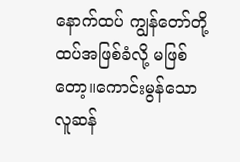နောက်ထပ် ကျွန်တော်တို့ ထပ်အဖြစ်ခံလို့ မဖြစ်တော့။ကောင်းမွန်သော လူဆန်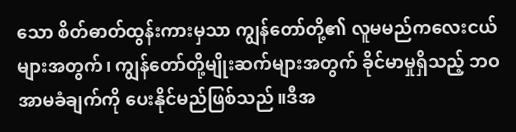သော စိတ်ဓာတ်ထွန်းကားမှသာ ကျွန်တော်တို့၏ လူမမည်ကလေးငယ်များအတွက်၊ ကျွန်တော်တို့မျိုးဆက်များအတွက် ခိုင်မာမှုရှိသည့် ဘဝအာမခံချက်ကို ပေးနိုင်မည်ဖြစ်သည်။ဒီအ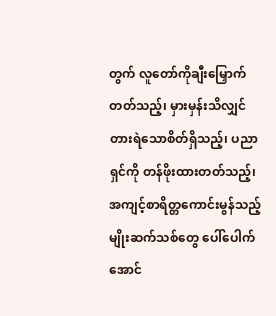တွက် လူတော်ကိုချီးမြှောက်တတ်သည့်၊ မှားမှန်းသိလျှင် တားရဲသောစိတ်ရှိသည့်၊ ပညာရှင်ကို တန်ဖိုးထားတတ်သည့်၊ အကျင့်စာရိတ္တကောင်းမွန်သည့် မျိုးဆက်သစ်တွေ ပေါ်ပေါက်အောင်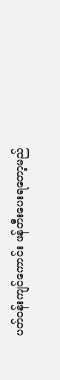ပတ်ဝန်းကျင်ကောင်း ဖန်တီးပေးရတော့မည်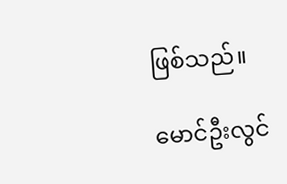ဖြစ်သည်။

မောင်ဦးလွင်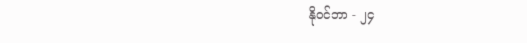နိုဝင်ဘာ - ၂၄